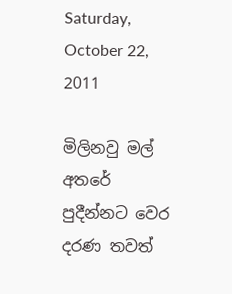Saturday, October 22, 2011

මිලිනවු මල් අතරේ පුදීන්නට වෙර දරණ තවත්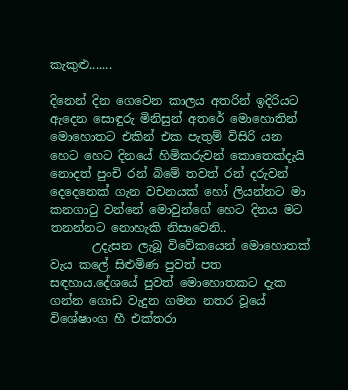කැකුළු.......

දිනෙන් දින ගෙවෙන කාලය අතරින් ඉදිරියට ඇදෙන සොඳුරු මිනිසුන් අතරේ මොහොතින් මොහොතට එකින් එක පැතුම් විසිරි යන හෙට හෙට දිනයේ හිමිකරුවන් කොතෙක්දැයි නොදත් පුංචි රන් බිමේ තවත් රන් දරුවන් දෙදෙනෙක් ගැන වචනයක් හෝ ලියන්නට මා කනගාටු වන්නේ මොවුන්ගේ හෙට දිනය මට තනන්නට නොහැකි නිසාවෙනි..
       උදැසන ලැබූ විවේකයෙන් මොහොතක් වැය කලේ සිළුමිණ පුවත් පත සඳහාය.දේශයේ පුවත් මොහොතකට දැක ගන්න ගොඩ වැදුන ගමන නතර වූයේ   විශේෂාංග හී එක්තරා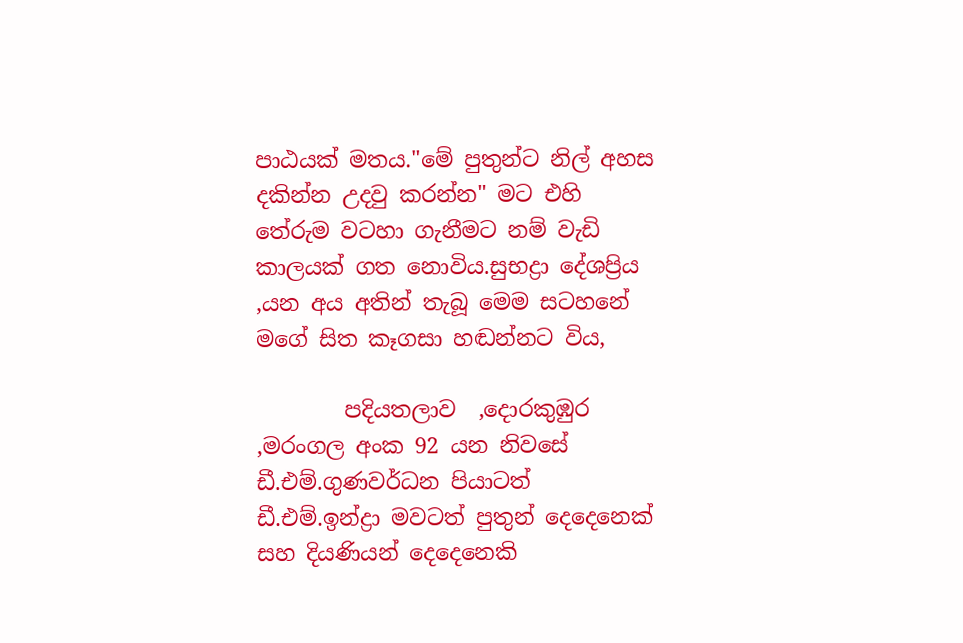පාඨයක් මතය."මේ පුතුන්ට නිල් අහස දකින්න උදවු කරන්න" මට එහි තේරුම වටහා ගැනීමට නම් වැඩි කාලයක් ගත නොවිය.සුභද්‍රා දේශප්‍රිය ,යන අය අතින් තැබූ මෙම සටහනේ මගේ සිත කෑගසා හඬන්නට විය,

        පදියතලාව  ,දොරකුඹුර ,මරංගල අංක 92 යන නිවසේ ඩී.එම්.ගුණවර්ධන පියාටත් ඩී.එම්.ඉන්ද්‍රා මවටත් පුතුන් දෙදෙනෙක් සහ දියණියන් දෙදෙනෙකි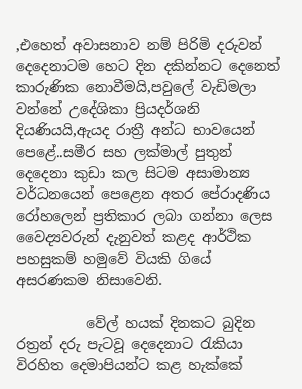,එහෙත් අවාසනාව නම් පිරිමි දරුවන් දෙදෙනාටම හෙට දින දකින්නට දෙනෙත් කාරුණික නොවීමයි,පවුලේ වැඩිමලා වන්නේ උදේශිකා ප්‍රියදර්ශනි දියණියයි,ඇයද රාත්‍රී අන්ධ භාවයෙන් පෙළේ..සමීර සහ ලක්මාල් පුතුන් දෙදෙනා කුඩා කල සිටම අසාමාන්‍ය වර්ධනයෙන් පෙළෙන අතර පේරාදණිය රෝහලෙන් ප්‍රතිකාර ලබා ගන්නා ලෙස  වෛද්‍යවරුන් දැනුවත් කළද ආර්ථික පහසුකම් හමුවේ වියකි ගියේ අසරණකම නිසාවෙනි.

          වේල් හයක් දිනකට බුදින රත්‍රන් දරු පැටවූ දෙදෙනාට රැකියා විරහිත දෙමාපියන්ට කළ හැක්කේ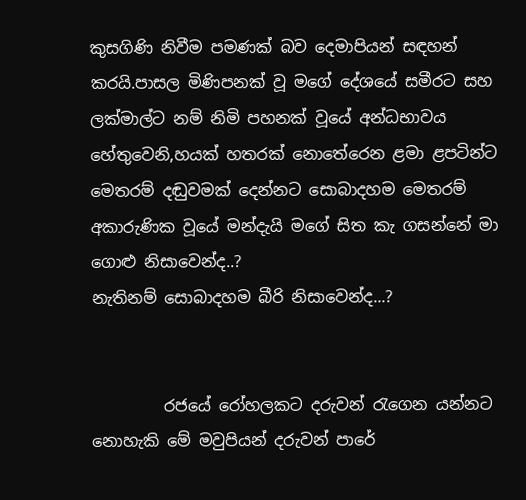කුසගිණි නිවීම පමණක් බව දෙමාපියන් සඳහන් කරයි.පාසල මිණිපනක් වූ මගේ දේශයේ සමීරට සහ ලක්මාල්ට නම් නිමි පහනක් වූයේ අන්ධභාවය හේතුවෙනි,හයක් හතරක් නොතේරෙන ළමා ළපටින්ට මෙතරම් දඬුවමක් දෙන්නට සොබාදහම මෙතරම් අකාරුණික වූයේ මන්දැයි මගේ සිත කැ ගසන්නේ මා ගොළු නිසාවෙන්ද..?
නැතිනම් සොබාදහම බීරි නිසාවෙන්ද...?


         රජයේ රෝහලකට දරුවන් රැගෙන යන්නට නොහැකි මේ මවුපියන් දරුවන් පාරේ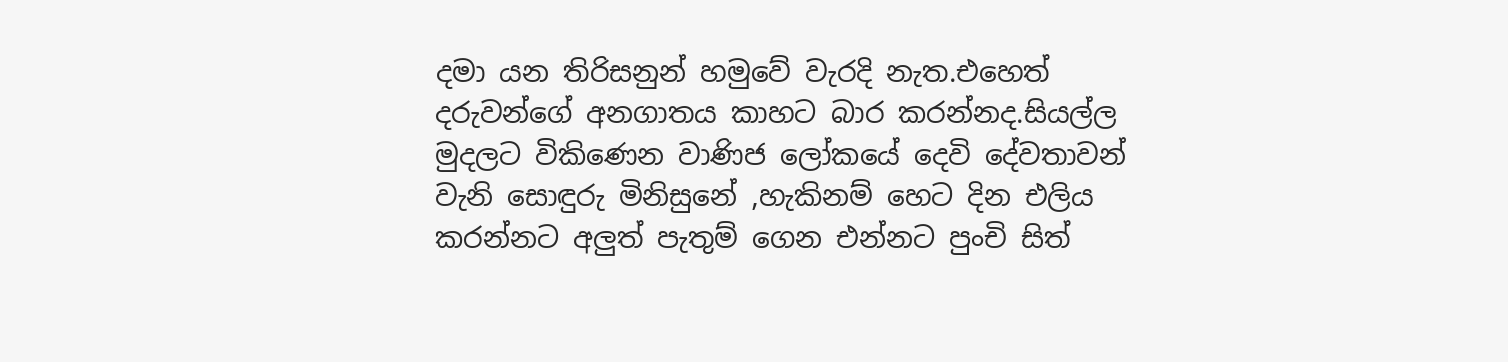දමා යන තිරිසනුන් හමුවේ වැරදි නැත.එහෙත් දරුවන්ගේ අනගාතය කාහට බාර කරන්නද.සියල්ල මුදලට විකිණෙන වාණිජ ලෝකයේ දෙවි දේවතාවන් වැනි සොඳුරු මිනිසුනේ ,හැකිනම් හෙට දින එලිය කරන්නට අලුත් පැතුම් ගෙන එන්නට පුංචි සිත්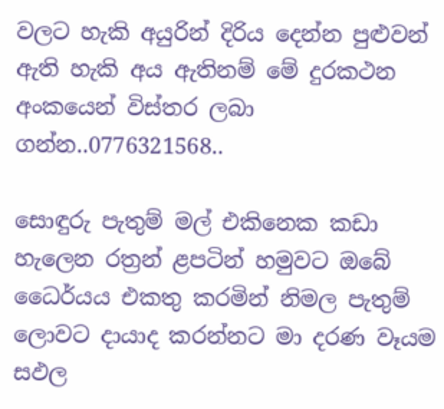වලට හැකි අයුරින් දිරිය දෙන්න පුළුවන් ඇති හැකි අය ඇතිනම් මේ දුරකථන අංකයෙන් විස්තර ලබා ගන්න..0776321568..

සොඳුරු පැතුම් මල් එකිනෙක කඩා හැලෙන රත්‍රන් ළපටින් හමුවට ඔබේ ධෛර්යය එකතු කරමින් නිමල පැතුම් ලොවට දායාද කරන්නට මා දරණ වෑයම සඵල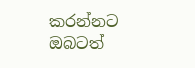කරන්නට ඔබටත්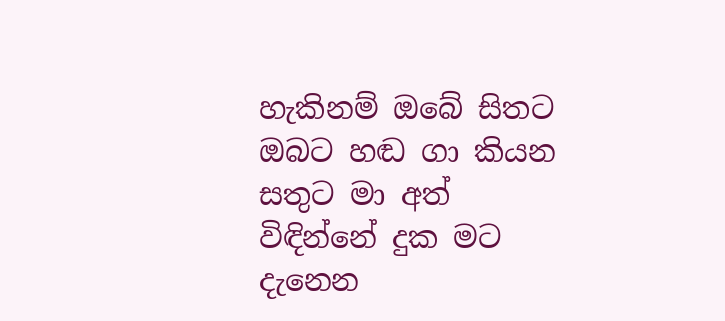හැකිනම් ඔබේ සිතට ඔබට හඬ ගා කියන සතුට මා අත්  විඳින්නේ දුක මට දැනෙන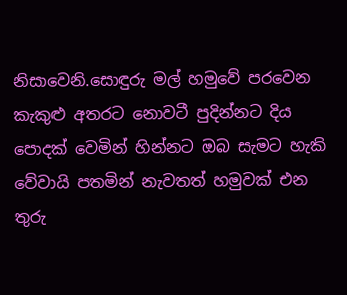නිසාවෙනි.සොඳුරු මල් හමුවේ පරවෙන කැකුළු අතරට නොවටී පුදින්නට දිය පොදක් වෙමින් හින්නට ඔබ සැමට හැකි වේවායි පතමින් නැවතත් හමුවක් එන තුරු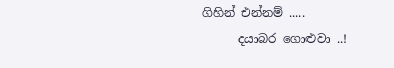ගිහින් එන්නම් .....
      දයාබර ගොළුවා ..!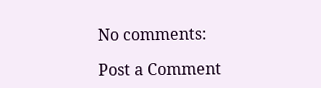No comments:

Post a Comment